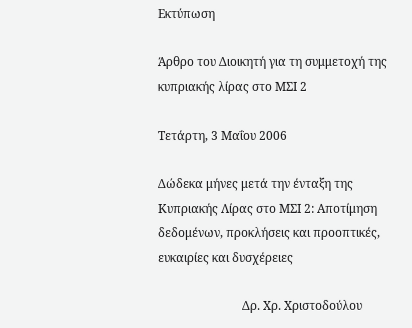Εκτύπωση

Άρθρο του Διοικητή για τη συμμετοχή της κυπριακής λίρας στο ΜΣΙ 2

Τετάρτη, 3 Μαΐου 2006

Δώδεκα μήνες μετά την ένταξη της Κυπριακής Λίρας στο ΜΣΙ 2: Αποτίμηση δεδομένων, προκλήσεις και προοπτικές, ευκαιρίες και δυσχέρειες

                            Δρ. Χρ. Χριστοδούλου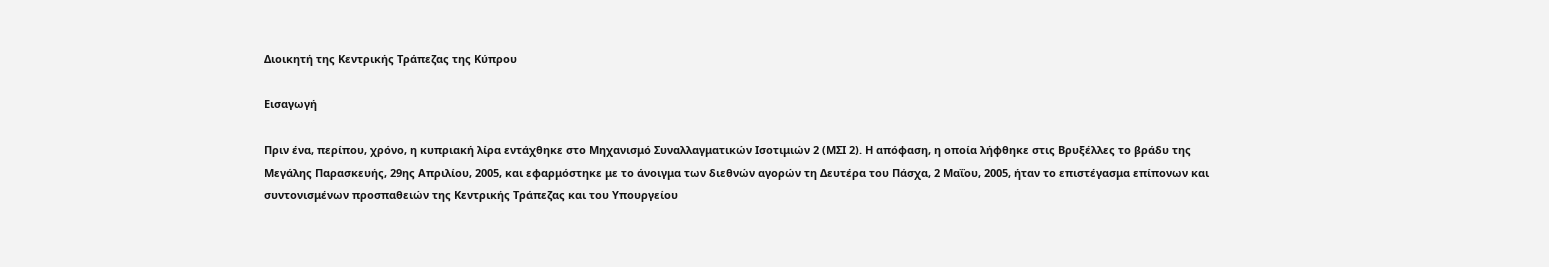Διοικητή της Κεντρικής Τράπεζας της Κύπρου

Εισαγωγή

Πριν ένα, περίπου, χρόνο, η κυπριακή λίρα εντάχθηκε στο Μηχανισμό Συναλλαγματικών Ισοτιμιών 2 (ΜΣΙ 2). Η απόφαση, η οποία λήφθηκε στις Βρυξέλλες το βράδυ της Μεγάλης Παρασκευής, 29ης Απριλίου, 2005, και εφαρμόστηκε με το άνοιγμα των διεθνών αγορών τη Δευτέρα του Πάσχα, 2 Μαΐου, 2005, ήταν το επιστέγασμα επίπονων και συντονισμένων προσπαθειών της Κεντρικής Τράπεζας και του Υπουργείου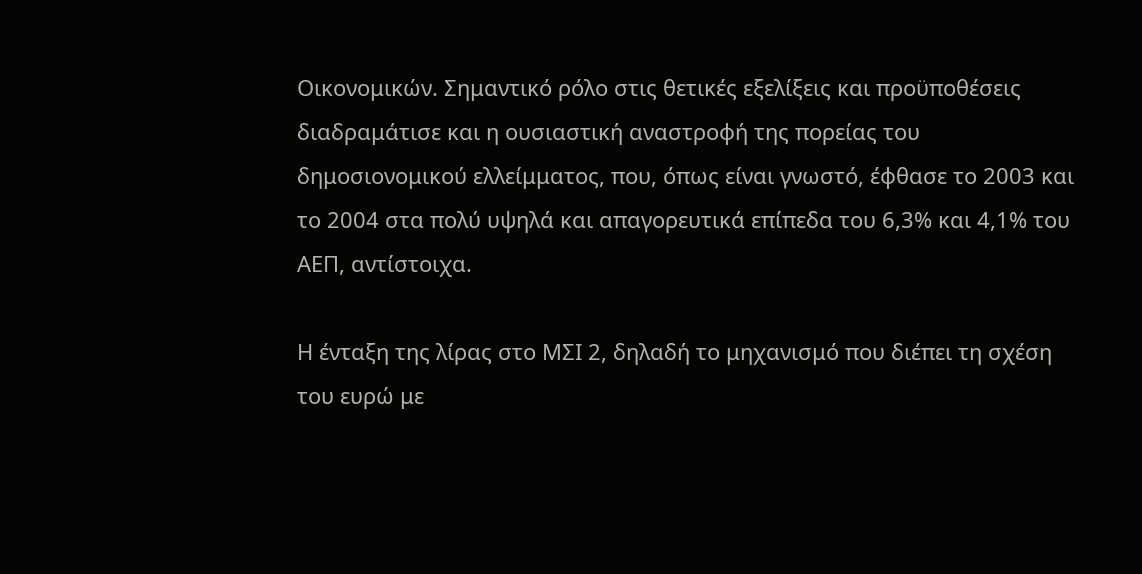Οικονομικών. Σημαντικό ρόλο στις θετικές εξελίξεις και προϋποθέσεις διαδραμάτισε και η ουσιαστική αναστροφή της πορείας του δημοσιονομικού ελλείμματος, που, όπως είναι γνωστό, έφθασε το 2003 και το 2004 στα πολύ υψηλά και απαγορευτικά επίπεδα του 6,3% και 4,1% του ΑΕΠ, αντίστοιχα.

Η ένταξη της λίρας στο ΜΣΙ 2, δηλαδή το μηχανισμό που διέπει τη σχέση του ευρώ με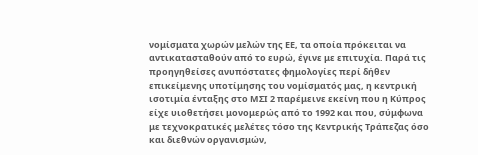νομίσματα χωρών μελών της ΕΕ, τα οποία πρόκειται να αντικατασταθούν από το ευρώ, έγινε με επιτυχία. Παρά τις προηγηθείσες ανυπόστατες φημολογίες περί δήθεν επικείμενης υποτίμησης του νομίσματός μας, η κεντρική ισοτιμία ένταξης στο ΜΣΙ 2 παρέμεινε εκείνη που η Κύπρος είχε υιοθετήσει μονομερώς από το 1992 και που, σύμφωνα με τεχνοκρατικές μελέτες τόσο της Κεντρικής Τράπεζας όσο και διεθνών οργανισμών,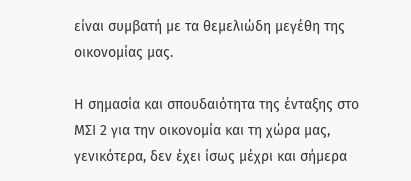είναι συμβατή με τα θεμελιώδη μεγέθη της οικονομίας μας.

Η σημασία και σπουδαιότητα της ένταξης στο ΜΣΙ 2 για την οικονομία και τη χώρα μας, γενικότερα, δεν έχει ίσως μέχρι και σήμερα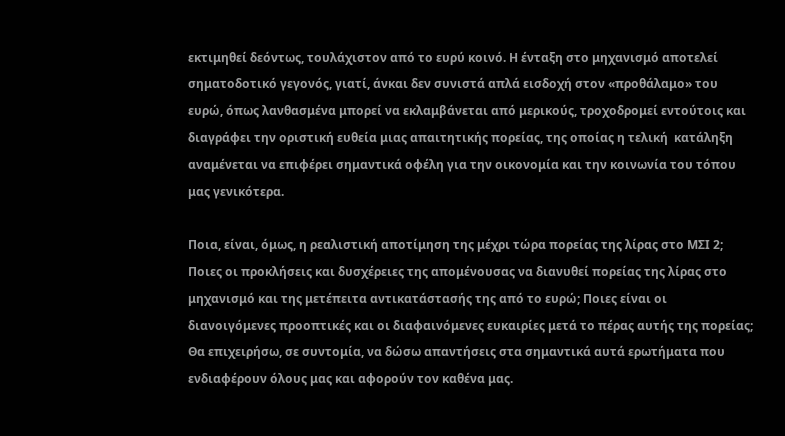εκτιμηθεί δεόντως, τουλάχιστον από το ευρύ κοινό. Η ένταξη στο μηχανισμό αποτελεί σηματοδοτικό γεγονός, γιατί, άνκαι δεν συνιστά απλά εισδοχή στον «προθάλαμο» του ευρώ, όπως λανθασμένα μπορεί να εκλαμβάνεται από μερικούς, τροχοδρομεί εντούτοις και διαγράφει την οριστική ευθεία μιας απαιτητικής πορείας, της οποίας η τελική  κατάληξη αναμένεται να επιφέρει σημαντικά οφέλη για την οικονομία και την κοινωνία του τόπου μας γενικότερα.

Ποια, είναι, όμως, η ρεαλιστική αποτίμηση της μέχρι τώρα πορείας της λίρας στο ΜΣΙ 2; Ποιες οι προκλήσεις και δυσχέρειες της απομένουσας να διανυθεί πορείας της λίρας στο μηχανισμό και της μετέπειτα αντικατάστασής της από το ευρώ; Ποιες είναι οι διανοιγόμενες προοπτικές και οι διαφαινόμενες ευκαιρίες μετά το πέρας αυτής της πορείας; Θα επιχειρήσω, σε συντομία, να δώσω απαντήσεις στα σημαντικά αυτά ερωτήματα που ενδιαφέρουν όλους μας και αφορούν τον καθένα μας.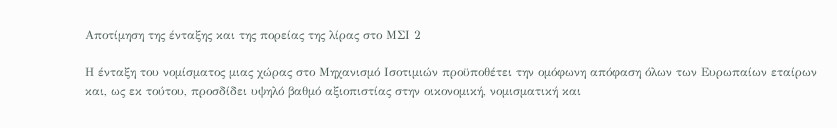Αποτίμηση της ένταξης και της πορείας της λίρας στο ΜΣΙ 2

Η ένταξη του νομίσματος μιας χώρας στο Μηχανισμό Ισοτιμιών προϋποθέτει την ομόφωνη απόφαση όλων των Ευρωπαίων εταίρων και, ως εκ τούτου, προσδίδει υψηλό βαθμό αξιοπιστίας στην οικονομική, νομισματική και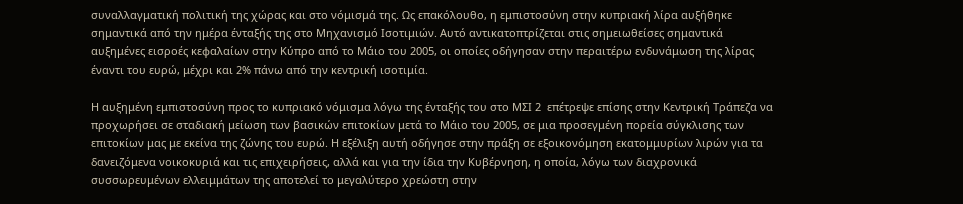συναλλαγματική πολιτική της χώρας και στο νόμισμά της. Ως επακόλουθο, η εμπιστοσύνη στην κυπριακή λίρα αυξήθηκε σημαντικά από την ημέρα ένταξής της στο Μηχανισμό Ισοτιμιών. Αυτό αντικατοπτρίζεται στις σημειωθείσες σημαντικά αυξημένες εισροές κεφαλαίων στην Κύπρο από το Μάιο του 2005, οι οποίες οδήγησαν στην περαιτέρω ενδυνάμωση της λίρας έναντι του ευρώ, μέχρι και 2% πάνω από την κεντρική ισοτιμία.

Η αυξημένη εμπιστοσύνη προς το κυπριακό νόμισμα λόγω της ένταξής του στο ΜΣΙ 2  επέτρεψε επίσης στην Κεντρική Τράπεζα να προχωρήσει σε σταδιακή μείωση των βασικών επιτοκίων μετά το Μάιο του 2005, σε μια προσεγμένη πορεία σύγκλισης των επιτοκίων μας με εκείνα της ζώνης του ευρώ. Η εξέλιξη αυτή οδήγησε στην πράξη σε εξοικονόμηση εκατομμυρίων λιρών για τα δανειζόμενα νοικοκυριά και τις επιχειρήσεις, αλλά και για την ίδια την Κυβέρνηση, η οποία, λόγω των διαχρονικά συσσωρευμένων ελλειμμάτων της αποτελεί το μεγαλύτερο χρεώστη στην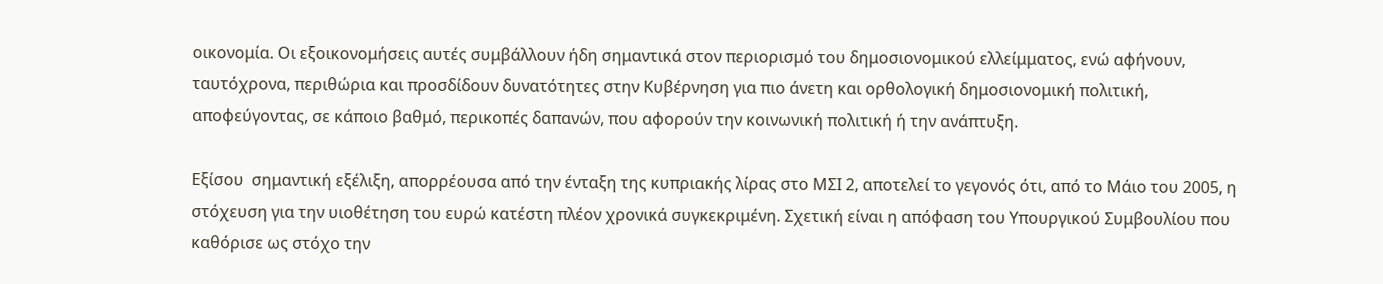οικονομία. Οι εξοικονομήσεις αυτές συμβάλλουν ήδη σημαντικά στον περιορισμό του δημοσιονομικού ελλείμματος, ενώ αφήνουν, ταυτόχρονα, περιθώρια και προσδίδουν δυνατότητες στην Κυβέρνηση για πιο άνετη και ορθολογική δημοσιονομική πολιτική, αποφεύγοντας, σε κάποιο βαθμό, περικοπές δαπανών, που αφορούν την κοινωνική πολιτική ή την ανάπτυξη.

Εξίσου  σημαντική εξέλιξη, απορρέουσα από την ένταξη της κυπριακής λίρας στο ΜΣΙ 2, αποτελεί το γεγονός ότι, από το Μάιο του 2005, η στόχευση για την υιοθέτηση του ευρώ κατέστη πλέον χρονικά συγκεκριμένη. Σχετική είναι η απόφαση του Υπουργικού Συμβουλίου που καθόρισε ως στόχο την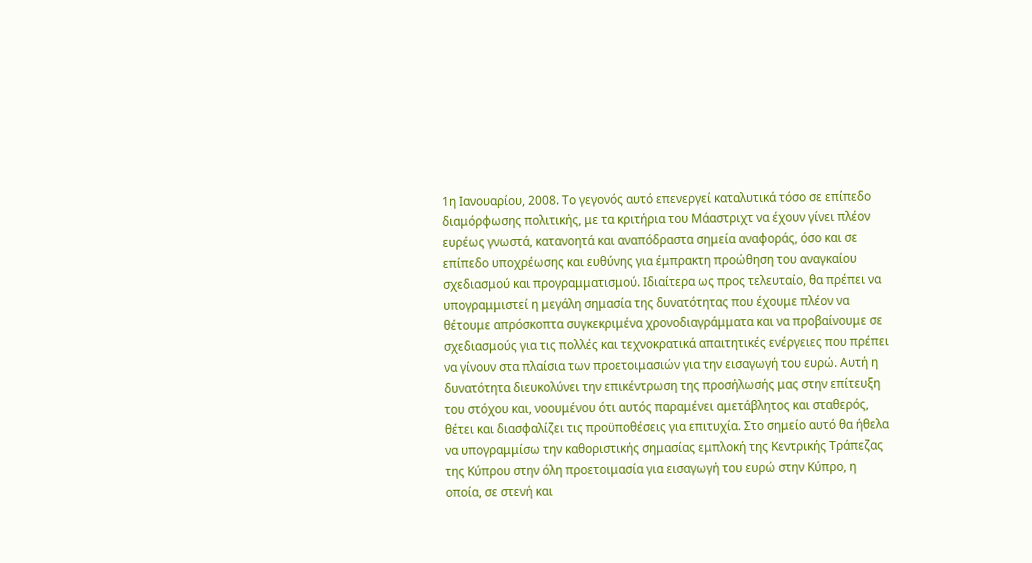1η Ιανουαρίου, 2008. Το γεγονός αυτό επενεργεί καταλυτικά τόσο σε επίπεδο διαμόρφωσης πολιτικής, με τα κριτήρια του Μάαστριχτ να έχουν γίνει πλέον ευρέως γνωστά, κατανοητά και αναπόδραστα σημεία αναφοράς, όσο και σε επίπεδο υποχρέωσης και ευθύνης για έμπρακτη προώθηση του αναγκαίου σχεδιασμού και προγραμματισμού. Ιδιαίτερα ως προς τελευταίο, θα πρέπει να υπογραμμιστεί η μεγάλη σημασία της δυνατότητας που έχουμε πλέον να θέτουμε απρόσκοπτα συγκεκριμένα χρονοδιαγράμματα και να προβαίνουμε σε σχεδιασμούς για τις πολλές και τεχνοκρατικά απαιτητικές ενέργειες που πρέπει να γίνουν στα πλαίσια των προετοιμασιών για την εισαγωγή του ευρώ. Αυτή η δυνατότητα διευκολύνει την επικέντρωση της προσήλωσής μας στην επίτευξη του στόχου και, νοουμένου ότι αυτός παραμένει αμετάβλητος και σταθερός, θέτει και διασφαλίζει τις προϋποθέσεις για επιτυχία. Στο σημείο αυτό θα ήθελα να υπογραμμίσω την καθοριστικής σημασίας εμπλοκή της Κεντρικής Τράπεζας της Κύπρου στην όλη προετοιμασία για εισαγωγή του ευρώ στην Κύπρο, η οποία, σε στενή και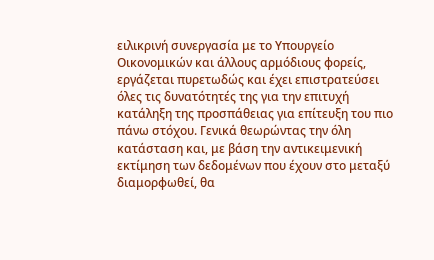ειλικρινή συνεργασία με το Υπουργείο Οικονομικών και άλλους αρμόδιους φορείς, εργάζεται πυρετωδώς και έχει επιστρατεύσει όλες τις δυνατότητές της για την επιτυχή κατάληξη της προσπάθειας για επίτευξη του πιο πάνω στόχου. Γενικά θεωρώντας την όλη κατάσταση και, με βάση την αντικειμενική εκτίμηση των δεδομένων που έχουν στο μεταξύ διαμορφωθεί, θα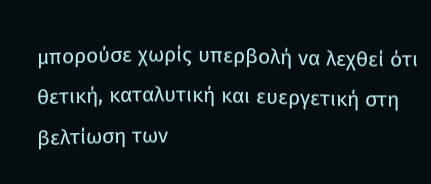μπορούσε χωρίς υπερβολή να λεχθεί ότι θετική, καταλυτική και ευεργετική στη βελτίωση των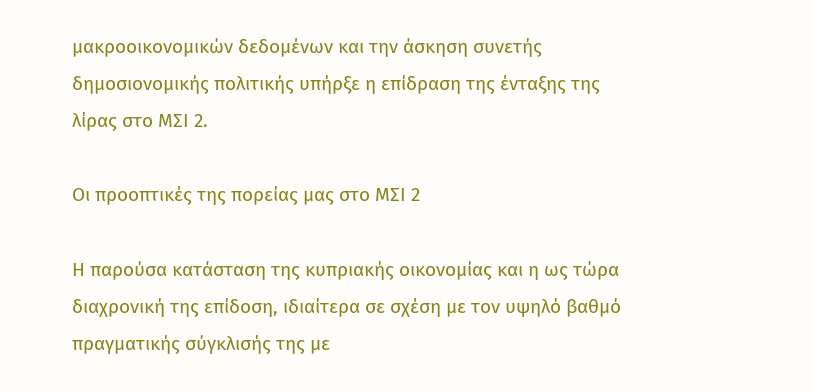μακροοικονομικών δεδομένων και την άσκηση συνετής δημοσιονομικής πολιτικής υπήρξε η επίδραση της ένταξης της λίρας στο ΜΣΙ 2.

Οι προοπτικές της πορείας μας στο ΜΣΙ 2

Η παρούσα κατάσταση της κυπριακής οικονομίας και η ως τώρα διαχρονική της επίδοση, ιδιαίτερα σε σχέση με τον υψηλό βαθμό πραγματικής σύγκλισής της με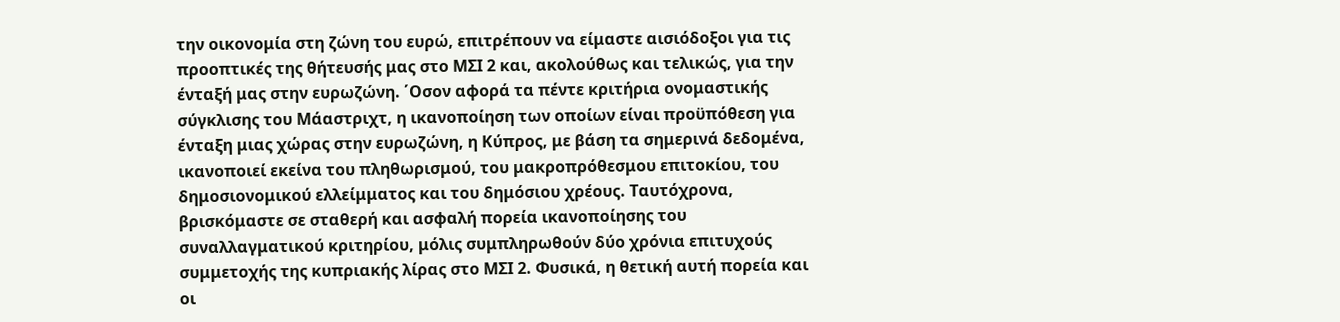την οικονομία στη ζώνη του ευρώ, επιτρέπουν να είμαστε αισιόδοξοι για τις προοπτικές της θήτευσής μας στο ΜΣΙ 2 και, ακολούθως και τελικώς, για την ένταξή μας στην ευρωζώνη. ΄Οσον αφορά τα πέντε κριτήρια ονομαστικής σύγκλισης του Μάαστριχτ, η ικανοποίηση των οποίων είναι προϋπόθεση για ένταξη μιας χώρας στην ευρωζώνη, η Κύπρος, με βάση τα σημερινά δεδομένα, ικανοποιεί εκείνα του πληθωρισμού, του μακροπρόθεσμου επιτοκίου, του δημοσιονομικού ελλείμματος και του δημόσιου χρέους. Ταυτόχρονα, βρισκόμαστε σε σταθερή και ασφαλή πορεία ικανοποίησης του συναλλαγματικού κριτηρίου, μόλις συμπληρωθούν δύο χρόνια επιτυχούς συμμετοχής της κυπριακής λίρας στο ΜΣΙ 2. Φυσικά, η θετική αυτή πορεία και οι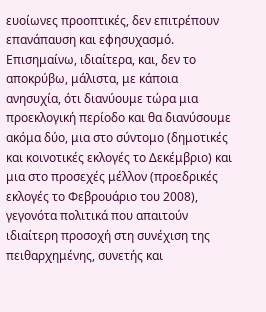ευοίωνες προοπτικές, δεν επιτρέπουν επανάπαυση και εφησυχασμό. Επισημαίνω, ιδιαίτερα, και, δεν το αποκρύβω, μάλιστα, με κάποια ανησυχία, ότι διανύουμε τώρα μια προεκλογική περίοδο και θα διανύσουμε ακόμα δύο, μια στο σύντομο (δημοτικές και κοινοτικές εκλογές το Δεκέμβριο) και μια στο προσεχές μέλλον (προεδρικές εκλογές το Φεβρουάριο του 2008), γεγονότα πολιτικά που απαιτούν ιδιαίτερη προσοχή στη συνέχιση της πειθαρχημένης, συνετής και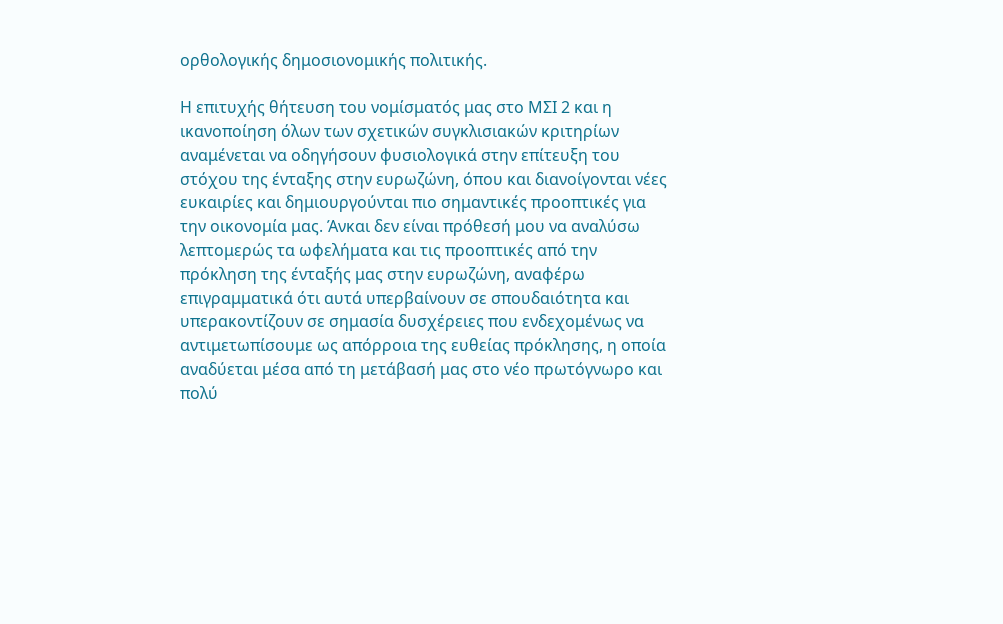ορθολογικής δημοσιονομικής πολιτικής.

Η επιτυχής θήτευση του νομίσματός μας στο ΜΣΙ 2 και η ικανοποίηση όλων των σχετικών συγκλισιακών κριτηρίων αναμένεται να οδηγήσουν φυσιολογικά στην επίτευξη του στόχου της ένταξης στην ευρωζώνη, όπου και διανοίγονται νέες ευκαιρίες και δημιουργούνται πιο σημαντικές προοπτικές για την οικονομία μας. Άνκαι δεν είναι πρόθεσή μου να αναλύσω λεπτομερώς τα ωφελήματα και τις προοπτικές από την πρόκληση της ένταξής μας στην ευρωζώνη, αναφέρω επιγραμματικά ότι αυτά υπερβαίνουν σε σπουδαιότητα και υπερακοντίζουν σε σημασία δυσχέρειες που ενδεχομένως να αντιμετωπίσουμε ως απόρροια της ευθείας πρόκλησης, η οποία αναδύεται μέσα από τη μετάβασή μας στο νέο πρωτόγνωρο και πολύ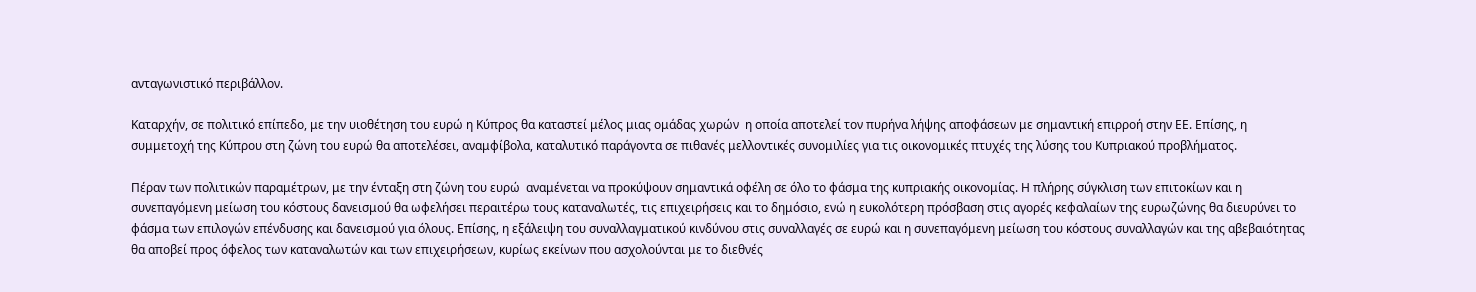ανταγωνιστικό περιβάλλον.

Καταρχήν, σε πολιτικό επίπεδο, με την υιοθέτηση του ευρώ η Κύπρος θα καταστεί μέλος μιας ομάδας χωρών  η οποία αποτελεί τον πυρήνα λήψης αποφάσεων με σημαντική επιρροή στην ΕΕ. Επίσης, η συμμετοχή της Κύπρου στη ζώνη του ευρώ θα αποτελέσει, αναμφίβολα, καταλυτικό παράγοντα σε πιθανές μελλοντικές συνομιλίες για τις οικονομικές πτυχές της λύσης του Κυπριακού προβλήματος.

Πέραν των πολιτικών παραμέτρων, με την ένταξη στη ζώνη του ευρώ  αναμένεται να προκύψουν σημαντικά οφέλη σε όλο το φάσμα της κυπριακής οικονομίας. Η πλήρης σύγκλιση των επιτοκίων και η συνεπαγόμενη μείωση του κόστους δανεισμού θα ωφελήσει περαιτέρω τους καταναλωτές, τις επιχειρήσεις και το δημόσιο, ενώ η ευκολότερη πρόσβαση στις αγορές κεφαλαίων της ευρωζώνης θα διευρύνει το φάσμα των επιλογών επένδυσης και δανεισμού για όλους. Επίσης, η εξάλειψη του συναλλαγματικού κινδύνου στις συναλλαγές σε ευρώ και η συνεπαγόμενη μείωση του κόστους συναλλαγών και της αβεβαιότητας θα αποβεί προς όφελος των καταναλωτών και των επιχειρήσεων, κυρίως εκείνων που ασχολούνται με το διεθνές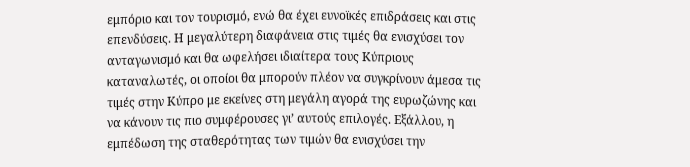εμπόριο και τον τουρισμό, ενώ θα έχει ευνοϊκές επιδράσεις και στις επενδύσεις. Η μεγαλύτερη διαφάνεια στις τιμές θα ενισχύσει τον ανταγωνισμό και θα ωφελήσει ιδιαίτερα τους Κύπριους καταναλωτές, οι οποίοι θα μπορούν πλέον να συγκρίνουν άμεσα τις τιμές στην Κύπρο με εκείνες στη μεγάλη αγορά της ευρωζώνης και να κάνουν τις πιο συμφέρουσες γι’ αυτούς επιλογές. Εξάλλου, η εμπέδωση της σταθερότητας των τιμών θα ενισχύσει την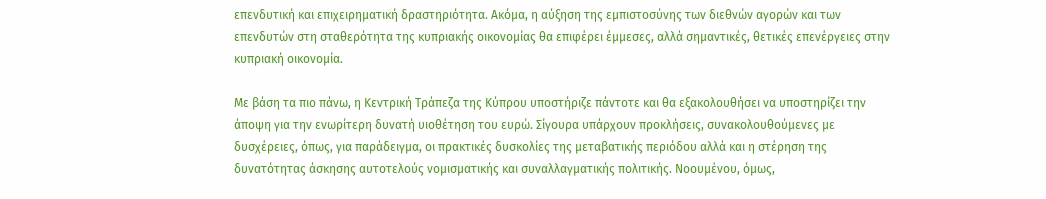επενδυτική και επιχειρηματική δραστηριότητα. Ακόμα, η αύξηση της εμπιστοσύνης των διεθνών αγορών και των επενδυτών στη σταθερότητα της κυπριακής οικονομίας θα επιφέρει έμμεσες, αλλά σημαντικές, θετικές επενέργειες στην κυπριακή οικονομία.

Με βάση τα πιο πάνω, η Κεντρική Τράπεζα της Κύπρου υποστήριζε πάντοτε και θα εξακολουθήσει να υποστηρίζει την άποψη για την ενωρίτερη δυνατή υιοθέτηση του ευρώ. Σίγουρα υπάρχουν προκλήσεις, συνακολουθούμενες με δυσχέρειες, όπως, για παράδειγμα, οι πρακτικές δυσκολίες της μεταβατικής περιόδου αλλά και η στέρηση της δυνατότητας άσκησης αυτοτελούς νομισματικής και συναλλαγματικής πολιτικής. Νοουμένου, όμως,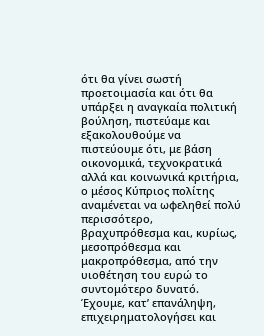ότι θα γίνει σωστή προετοιμασία και ότι θα υπάρξει η αναγκαία πολιτική βούληση, πιστεύαμε και εξακολουθούμε να πιστεύουμε ότι, με βάση οικονομικά, τεχνοκρατικά αλλά και κοινωνικά κριτήρια, ο μέσος Κύπριος πολίτης αναμένεται να ωφεληθεί πολύ περισσότερο, βραχυπρόθεσμα και, κυρίως, μεσοπρόθεσμα και μακροπρόθεσμα, από την υιοθέτηση του ευρώ το συντομότερο δυνατό. Έχουμε, κατ’ επανάληψη, επιχειρηματολογήσει και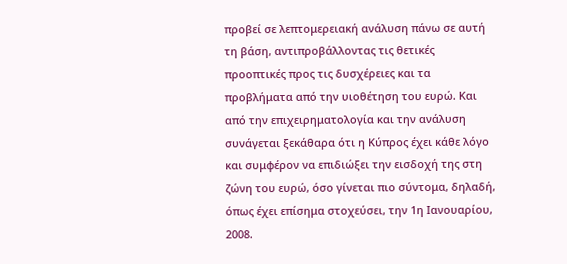προβεί σε λεπτομερειακή ανάλυση πάνω σε αυτή τη βάση, αντιπροβάλλοντας τις θετικές προοπτικές προς τις δυσχέρειες και τα προβλήματα από την υιοθέτηση του ευρώ. Και από την επιχειρηματολογία και την ανάλυση συνάγεται ξεκάθαρα ότι η Κύπρος έχει κάθε λόγο και συμφέρον να επιδιώξει την εισδοχή της στη ζώνη του ευρώ, όσο γίνεται πιο σύντομα, δηλαδή, όπως έχει επίσημα στοχεύσει, την 1η Ιανουαρίου, 2008.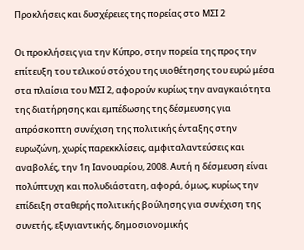Προκλήσεις και δυσχέρειες της πορείας στο ΜΣΙ 2

Οι προκλήσεις για την Κύπρο, στην πορεία της προς την επίτευξη του τελικού στόχου της υιοθέτησης του ευρώ μέσα στα πλαίσια του ΜΣΙ 2, αφορούν κυρίως την αναγκαιότητα της διατήρησης και εμπέδωσης της δέσμευσης για απρόσκοπτη συνέχιση της πολιτικής ένταξης στην ευρωζώνη, χωρίς παρεκκλίσεις, αμφιταλαντεύσεις και αναβολές, την 1η Ιανουαρίου, 2008. Αυτή η δέσμευση είναι πολύπτυχη και πολυδιάστατη, αφορά, όμως, κυρίως την επίδειξη σταθερής πολιτικής βούλησης για συνέχιση της συνετής, εξυγιαντικής, δημοσιονομικής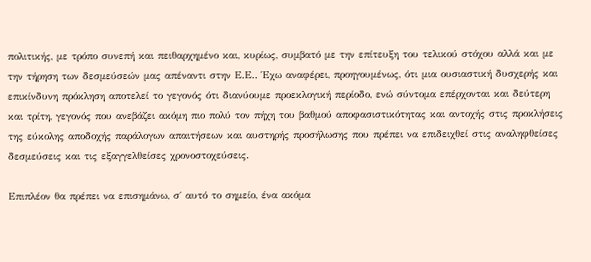πολιτικής, με τρόπο συνεπή και πειθαρχημένο και, κυρίως, συμβατό με την επίτευξη του τελικού στόχου αλλά και με την τήρηση των δεσμεύσεών μας απέναντι στην Ε.Ε.. Έχω αναφέρει, προηγουμένως, ότι μια ουσιαστική δυσχερής και επικίνδυνη πρόκληση αποτελεί το γεγονός ότι διανύουμε προεκλογική περίοδο, ενώ σύντομα επέρχονται και δεύτερη και τρίτη, γεγονός που ανεβάζει ακόμη πιο πολύ τον πήχη του βαθμού αποφασιστικότητας και αντοχής στις προκλήσεις της εύκολης αποδοχής παράλογων απαιτήσεων και αυστηρής προσήλωσης που πρέπει να επιδειχθεί στις αναληφθείσες δεσμεύσεις και τις εξαγγελθείσες χρονοστοχεύσεις.

Επιπλέον θα πρέπει να επισημάνω, σ΄ αυτό το σημείο, ένα ακόμα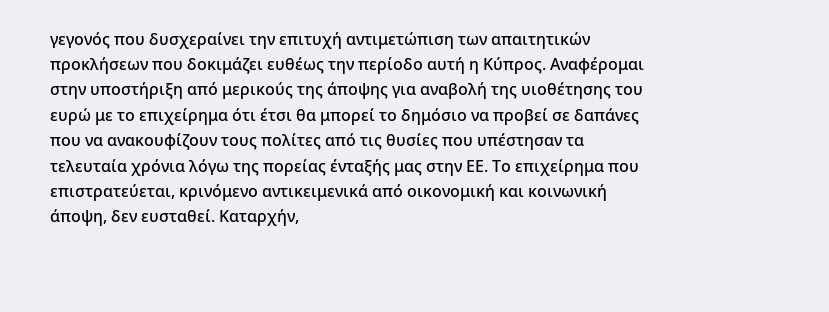γεγονός που δυσχεραίνει την επιτυχή αντιμετώπιση των απαιτητικών προκλήσεων που δοκιμάζει ευθέως την περίοδο αυτή η Κύπρος. Αναφέρομαι στην υποστήριξη από μερικούς της άποψης για αναβολή της υιοθέτησης του ευρώ με το επιχείρημα ότι έτσι θα μπορεί το δημόσιο να προβεί σε δαπάνες που να ανακουφίζουν τους πολίτες από τις θυσίες που υπέστησαν τα τελευταία χρόνια λόγω της πορείας ένταξής μας στην ΕΕ. Το επιχείρημα που επιστρατεύεται, κρινόμενο αντικειμενικά από οικονομική και κοινωνική άποψη, δεν ευσταθεί. Καταρχήν,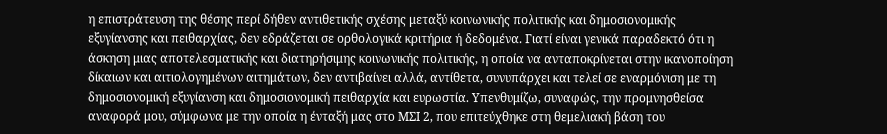η επιστράτευση της θέσης περί δήθεν αντιθετικής σχέσης μεταξύ κοινωνικής πολιτικής και δημοσιονομικής εξυγίανσης και πειθαρχίας, δεν εδράζεται σε ορθολογικά κριτήρια ή δεδομένα. Γιατί είναι γενικά παραδεκτό ότι η άσκηση μιας αποτελεσματικής και διατηρήσιμης κοινωνικής πολιτικής, η οποία να ανταποκρίνεται στην ικανοποίηση δίκαιων και αιτιολογημένων αιτημάτων, δεν αντιβαίνει αλλά, αντίθετα, συνυπάρχει και τελεί σε εναρμόνιση με τη δημοσιονομική εξυγίανση και δημοσιονομική πειθαρχία και ευρωστία. Υπενθυμίζω, συναφώς, την προμνησθείσα αναφορά μου, σύμφωνα με την οποία η ένταξή μας στο ΜΣΙ 2, που επιτεύχθηκε στη θεμελιακή βάση του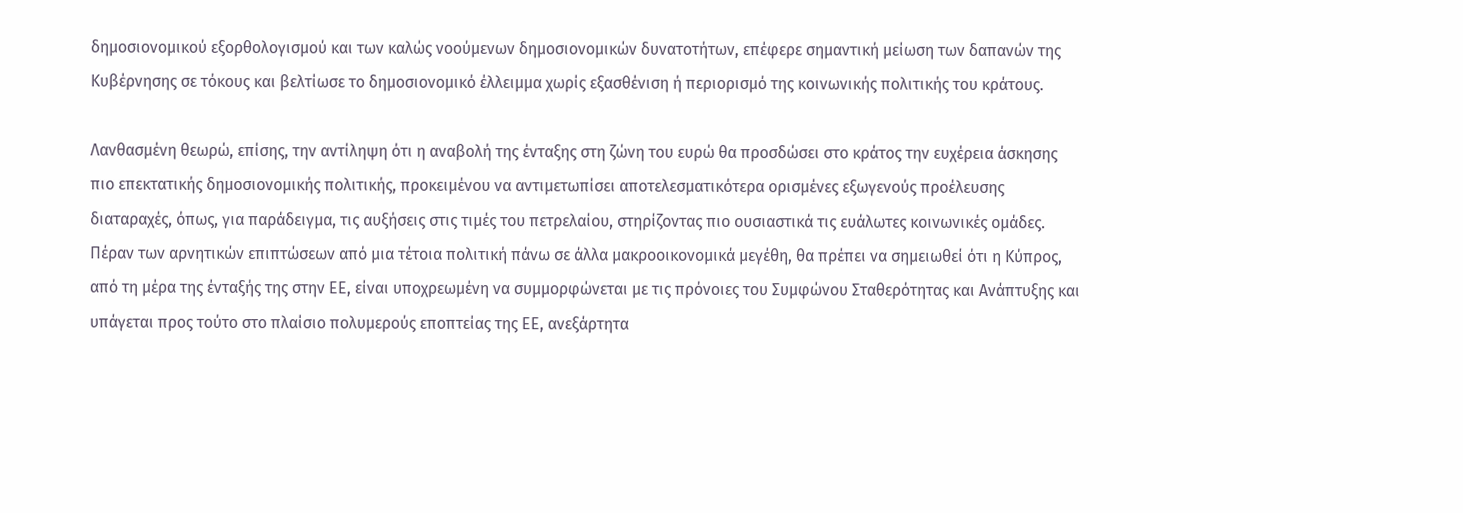δημοσιονομικού εξορθολογισμού και των καλώς νοούμενων δημοσιονομικών δυνατοτήτων, επέφερε σημαντική μείωση των δαπανών της Κυβέρνησης σε τόκους και βελτίωσε το δημοσιονομικό έλλειμμα χωρίς εξασθένιση ή περιορισμό της κοινωνικής πολιτικής του κράτους.

Λανθασμένη θεωρώ, επίσης, την αντίληψη ότι η αναβολή της ένταξης στη ζώνη του ευρώ θα προσδώσει στο κράτος την ευχέρεια άσκησης πιο επεκτατικής δημοσιονομικής πολιτικής, προκειμένου να αντιμετωπίσει αποτελεσματικότερα ορισμένες εξωγενούς προέλευσης διαταραχές, όπως, για παράδειγμα, τις αυξήσεις στις τιμές του πετρελαίου, στηρίζοντας πιο ουσιαστικά τις ευάλωτες κοινωνικές ομάδες. Πέραν των αρνητικών επιπτώσεων από μια τέτοια πολιτική πάνω σε άλλα μακροοικονομικά μεγέθη, θα πρέπει να σημειωθεί ότι η Κύπρος, από τη μέρα της ένταξής της στην ΕΕ, είναι υποχρεωμένη να συμμορφώνεται με τις πρόνοιες του Συμφώνου Σταθερότητας και Ανάπτυξης και υπάγεται προς τούτο στο πλαίσιο πολυμερούς εποπτείας της ΕΕ, ανεξάρτητα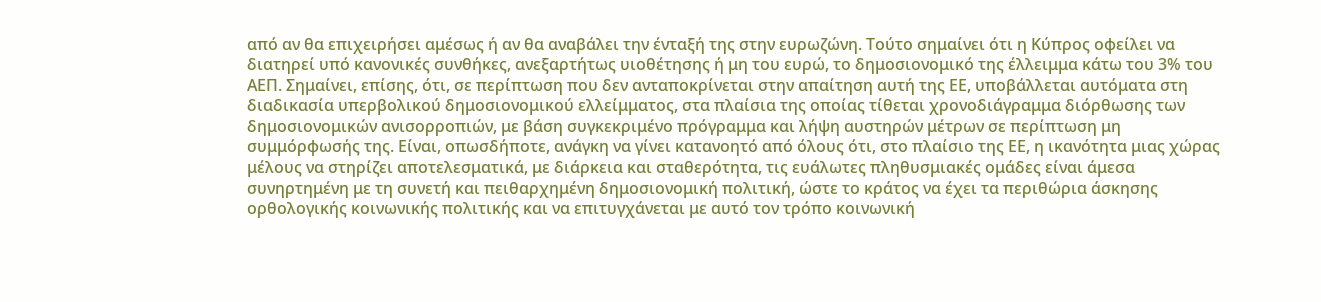από αν θα επιχειρήσει αμέσως ή αν θα αναβάλει την ένταξή της στην ευρωζώνη. Τούτο σημαίνει ότι η Κύπρος οφείλει να διατηρεί υπό κανονικές συνθήκες, ανεξαρτήτως υιοθέτησης ή μη του ευρώ, το δημοσιονομικό της έλλειμμα κάτω του 3% του ΑΕΠ. Σημαίνει, επίσης, ότι, σε περίπτωση που δεν ανταποκρίνεται στην απαίτηση αυτή της ΕΕ, υποβάλλεται αυτόματα στη διαδικασία υπερβολικού δημοσιονομικού ελλείμματος, στα πλαίσια της οποίας τίθεται χρονοδιάγραμμα διόρθωσης των δημοσιονομικών ανισορροπιών, με βάση συγκεκριμένο πρόγραμμα και λήψη αυστηρών μέτρων σε περίπτωση μη συμμόρφωσής της. Είναι, οπωσδήποτε, ανάγκη να γίνει κατανοητό από όλους ότι, στο πλαίσιο της ΕΕ, η ικανότητα μιας χώρας μέλους να στηρίζει αποτελεσματικά, με διάρκεια και σταθερότητα, τις ευάλωτες πληθυσμιακές ομάδες είναι άμεσα συνηρτημένη με τη συνετή και πειθαρχημένη δημοσιονομική πολιτική, ώστε το κράτος να έχει τα περιθώρια άσκησης ορθολογικής κοινωνικής πολιτικής και να επιτυγχάνεται με αυτό τον τρόπο κοινωνική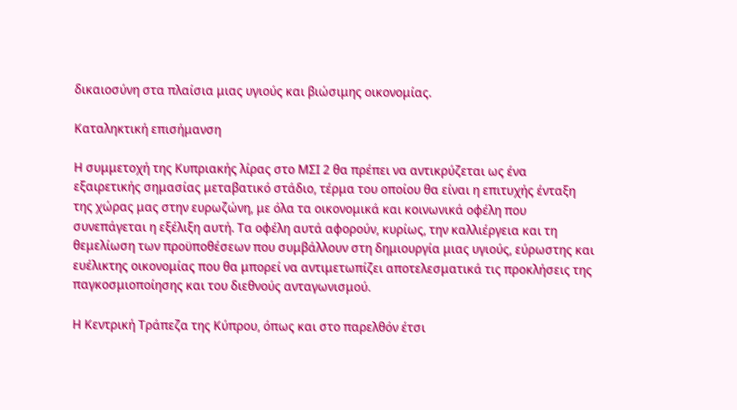δικαιοσύνη στα πλαίσια μιας υγιούς και βιώσιμης οικονομίας.

Καταληκτική επισήμανση

Η συμμετοχή της Κυπριακής λίρας στο ΜΣΙ 2 θα πρέπει να αντικρύζεται ως ένα εξαιρετικής σημασίας μεταβατικό στάδιο, τέρμα του οποίου θα είναι η επιτυχής ένταξη της χώρας μας στην ευρωζώνη, με όλα τα οικονομικά και κοινωνικά οφέλη που συνεπάγεται η εξέλιξη αυτή. Τα οφέλη αυτά αφορούν, κυρίως, την καλλιέργεια και τη θεμελίωση των προϋποθέσεων που συμβάλλουν στη δημιουργία μιας υγιούς, εύρωστης και ευέλικτης οικονομίας που θα μπορεί να αντιμετωπίζει αποτελεσματικά τις προκλήσεις της παγκοσμιοποίησης και του διεθνούς ανταγωνισμού.

Η Κεντρική Τράπεζα της Κύπρου, όπως και στο παρελθόν έτσι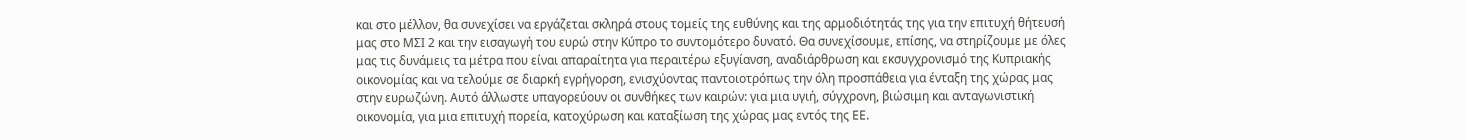και στο μέλλον, θα συνεχίσει να εργάζεται σκληρά στους τομείς της ευθύνης και της αρμοδιότητάς της για την επιτυχή θήτευσή μας στο ΜΣΙ 2 και την εισαγωγή του ευρώ στην Κύπρο το συντομότερο δυνατό. Θα συνεχίσουμε, επίσης, να στηρίζουμε με όλες μας τις δυνάμεις τα μέτρα που είναι απαραίτητα για περαιτέρω εξυγίανση, αναδιάρθρωση και εκσυγχρονισμό της Κυπριακής οικονομίας και να τελούμε σε διαρκή εγρήγορση, ενισχύοντας παντοιοτρόπως την όλη προσπάθεια για ένταξη της χώρας μας στην ευρωζώνη. Αυτό άλλωστε υπαγορεύουν οι συνθήκες των καιρών: για μια υγιή, σύγχρονη, βιώσιμη και ανταγωνιστική οικονομία, για μια επιτυχή πορεία, κατοχύρωση και καταξίωση της χώρας μας εντός της ΕΕ.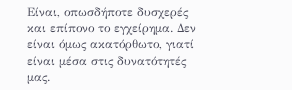Είναι, οπωσδήποτε δυσχερές και επίπονο το εγχείρημα. Δεν είναι όμως ακατόρθωτο, γιατί είναι μέσα στις δυνατότητές μας.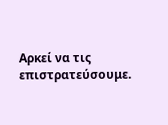Αρκεί να τις επιστρατεύσουμε.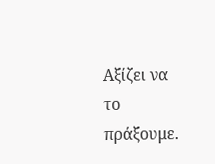Αξίζει να το πράξουμε.